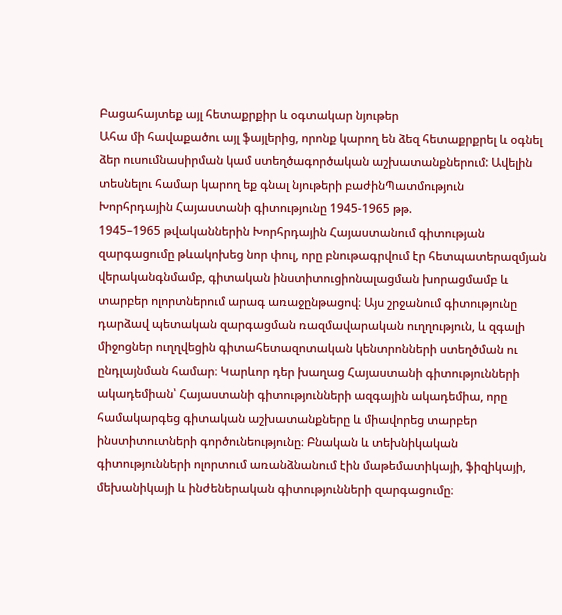Բացահայտեք այլ հետաքրքիր և օգտակար նյութեր
Ահա մի հավաքածու այլ ֆայլերից, որոնք կարող են ձեզ հետաքրքրել և օգնել ձեր ուսումնասիրման կամ ստեղծագործական աշխատանքներում: Ավելին տեսնելու համար կարող եք գնալ նյութերի բաժինՊատմություն
Խորհրդային Հայաստանի գիտությունը 1945-1965 թթ.
1945–1965 թվականներին Խորհրդային Հայաստանում գիտության զարգացումը թևակոխեց նոր փուլ, որը բնութագրվում էր հետպատերազմյան վերականգնմամբ, գիտական ինստիտուցիոնալացման խորացմամբ և տարբեր ոլորտներում արագ առաջընթացով։ Այս շրջանում գիտությունը դարձավ պետական զարգացման ռազմավարական ուղղություն, և զգալի միջոցներ ուղղվեցին գիտահետազոտական կենտրոնների ստեղծման ու ընդլայնման համար։ Կարևոր դեր խաղաց Հայաստանի գիտությունների ակադեմիան՝ Հայաստանի գիտությունների ազգային ակադեմիա, որը համակարգեց գիտական աշխատանքները և միավորեց տարբեր ինստիտուտների գործունեությունը։ Բնական և տեխնիկական գիտությունների ոլորտում առանձնանում էին մաթեմատիկայի, ֆիզիկայի, մեխանիկայի և ինժեներական գիտությունների զարգացումը։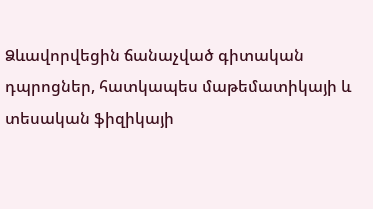Ձևավորվեցին ճանաչված գիտական դպրոցներ, հատկապես մաթեմատիկայի և տեսական ֆիզիկայի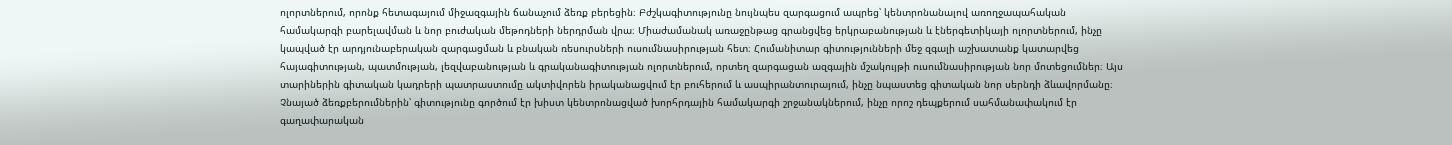ոլորտներում, որոնք հետագայում միջազգային ճանաչում ձեռք բերեցին։ Բժշկագիտությունը նույնպես զարգացում ապրեց՝ կենտրոնանալով առողջապահական համակարգի բարելավման և նոր բուժական մեթոդների ներդրման վրա։ Միաժամանակ առաջընթաց գրանցվեց երկրաբանության և էներգետիկայի ոլորտներում, ինչը կապված էր արդյունաբերական զարգացման և բնական ռեսուրսների ուսումնասիրության հետ։ Հումանիտար գիտությունների մեջ զգալի աշխատանք կատարվեց հայագիտության, պատմության, լեզվաբանության և գրականագիտության ոլորտներում, որտեղ զարգացան ազգային մշակույթի ուսումնասիրության նոր մոտեցումներ։ Այս տարիներին գիտական կադրերի պատրաստումը ակտիվորեն իրականացվում էր բուհերում և ասպիրանտուրայում, ինչը նպաստեց գիտական նոր սերնդի ձևավորմանը։ Չնայած ձեռքբերումներին՝ գիտությունը գործում էր խիստ կենտրոնացված խորհրդային համակարգի շրջանակներում, ինչը որոշ դեպքերում սահմանափակում էր գաղափարական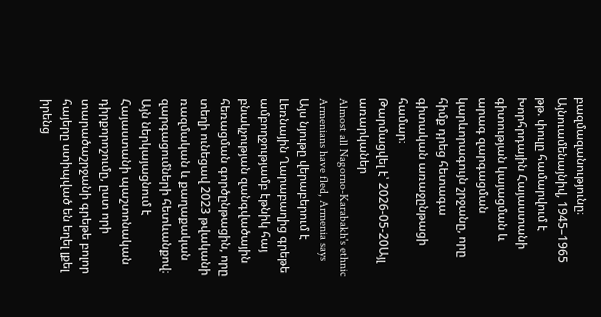բազմազանությունը։ Այնուամենայնիվ, 1945–1965 թթ. փուլը համարվում է Խորհրդային Հայաստանի գիտության կայացման և արագ զարգացման կարևորագույն շրջանը, որը հիմք դրեց հետագա գիտական առաջընթացի համար։
Թարմացվել է՝ 2026-05-20Այլ առարկաներ
Almost all Nagorno-Karabakh's ethnic Armenians have fled, Armenia says
Այս նյութը վերաբերում է Լեռնային Ղարաբաղից գրեթե ամբողջությամբ էթնիկ հայ բնակչության զանգվածային հեռացման գործընթացին, որը տեղի ունեցավ 2023 թվականի ռազմական և քաղաքական զարգացումների հետևանքով։ Այն ներկայացնում է Հայաստանի պաշտոնական դիրքորոշումը, ըստ որի տարածաշրջանի գրեթե բոլոր հայերը ստիպված են եղել լքել իրենց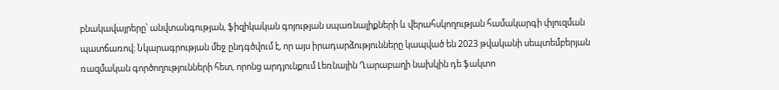բնակավայրերը՝ անվտանգության, ֆիզիկական գոյության սպառնալիքների և վերահսկողության համակարգի փլուզման պատճառով։ Նկարագրության մեջ ընդգծվում է, որ այս իրադարձությունները կապված են 2023 թվականի սեպտեմբերյան ռազմական գործողությունների հետ, որոնց արդյունքում Լեռնային Ղարաբաղի նախկին դե ֆակտո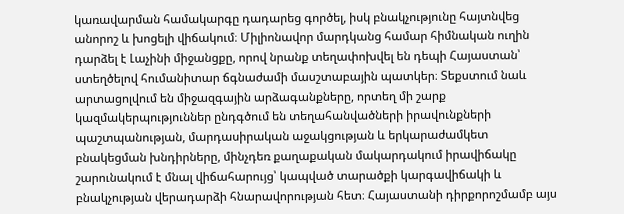կառավարման համակարգը դադարեց գործել, իսկ բնակչությունը հայտնվեց անորոշ և խոցելի վիճակում։ Միլիոնավոր մարդկանց համար հիմնական ուղին դարձել է Լաչինի միջանցքը, որով նրանք տեղափոխվել են դեպի Հայաստան՝ ստեղծելով հումանիտար ճգնաժամի մասշտաբային պատկեր։ Տեքստում նաև արտացոլվում են միջազգային արձագանքները, որտեղ մի շարք կազմակերպություններ ընդգծում են տեղահանվածների իրավունքների պաշտպանության, մարդասիրական աջակցության և երկարաժամկետ բնակեցման խնդիրները, մինչդեռ քաղաքական մակարդակում իրավիճակը շարունակում է մնալ վիճահարույց՝ կապված տարածքի կարգավիճակի և բնակչության վերադարձի հնարավորության հետ։ Հայաստանի դիրքորոշմամբ այս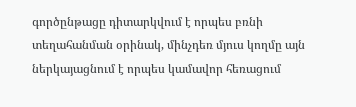գործընթացը դիտարկվում է որպես բռնի տեղահանման օրինակ, մինչդեռ մյուս կողմը այն ներկայացնում է որպես կամավոր հեռացում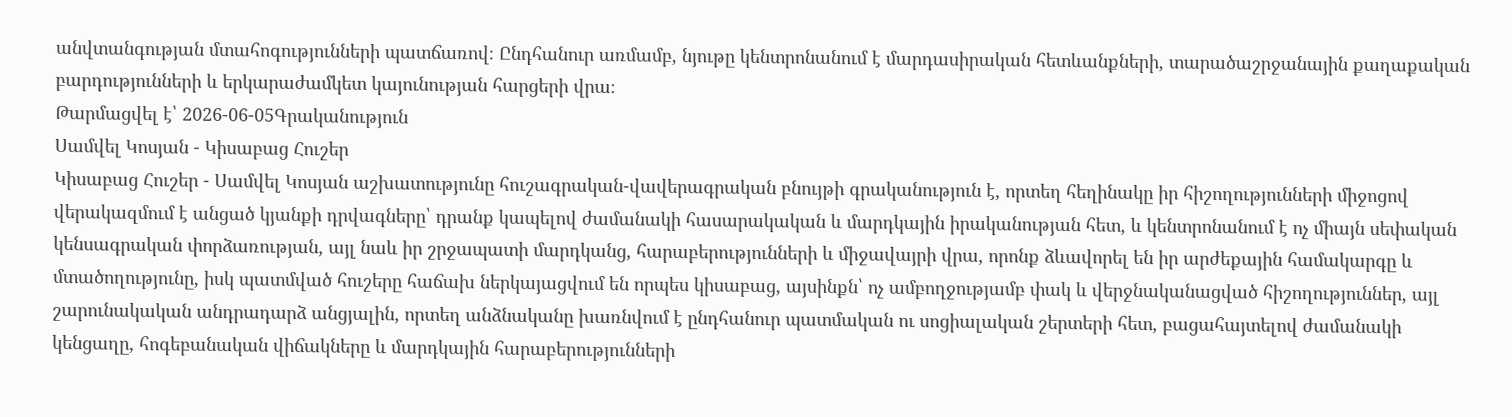անվտանգության մտահոգությունների պատճառով։ Ընդհանուր առմամբ, նյութը կենտրոնանում է մարդասիրական հետևանքների, տարածաշրջանային քաղաքական բարդությունների և երկարաժամկետ կայունության հարցերի վրա։
Թարմացվել է՝ 2026-06-05Գրականություն
Սամվել Կոսյան - Կիսաբաց Հուշեր
Կիսաբաց Հուշեր - Սամվել Կոսյան աշխատությունը հուշագրական-վավերագրական բնույթի գրականություն է, որտեղ հեղինակը իր հիշողությունների միջոցով վերակազմում է անցած կյանքի դրվագները՝ դրանք կապելով ժամանակի հասարակական և մարդկային իրականության հետ, և կենտրոնանում է ոչ միայն սեփական կենսագրական փորձառության, այլ նաև իր շրջապատի մարդկանց, հարաբերությունների և միջավայրի վրա, որոնք ձևավորել են իր արժեքային համակարգը և մտածողությունը, իսկ պատմված հուշերը հաճախ ներկայացվում են որպես կիսաբաց, այսինքն՝ ոչ ամբողջությամբ փակ և վերջնականացված հիշողություններ, այլ շարունակական անդրադարձ անցյալին, որտեղ անձնականը խառնվում է ընդհանուր պատմական ու սոցիալական շերտերի հետ, բացահայտելով ժամանակի կենցաղը, հոգեբանական վիճակները և մարդկային հարաբերությունների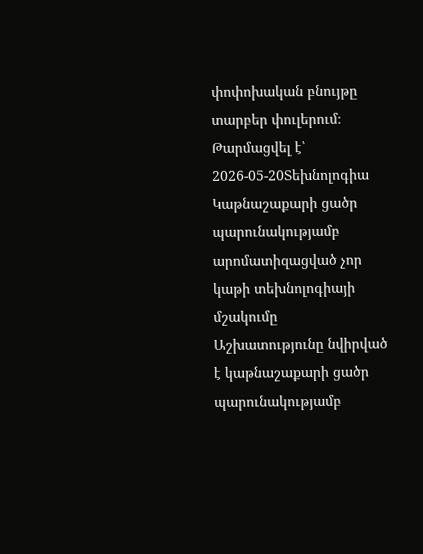փոփոխական բնույթը տարբեր փուլերում։
Թարմացվել է՝ 2026-05-20Տեխնոլոգիա
Կաթնաշաքարի ցածր պարունակությամբ արոմատիզացված չոր կաթի տեխնոլոգիայի մշակումը
Աշխատությունը նվիրված է կաթնաշաքարի ցածր պարունակությամբ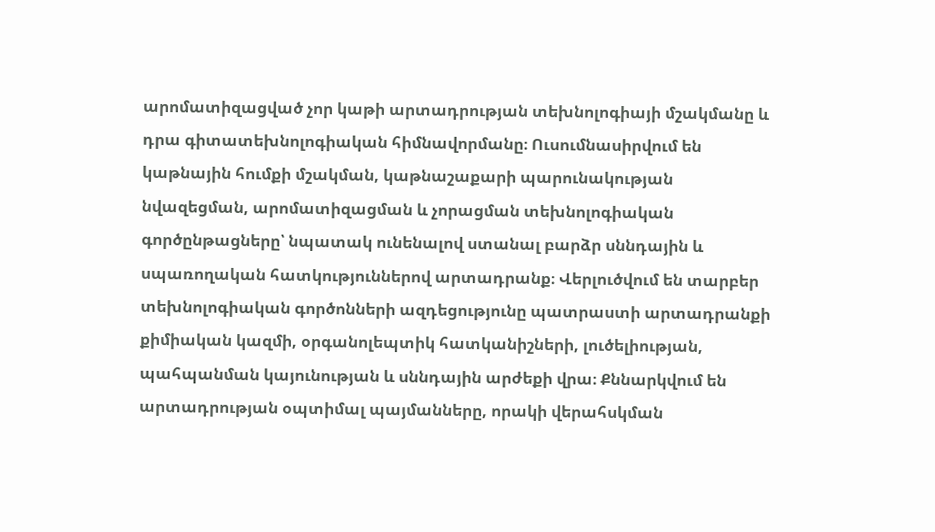արոմատիզացված չոր կաթի արտադրության տեխնոլոգիայի մշակմանը և դրա գիտատեխնոլոգիական հիմնավորմանը։ Ուսումնասիրվում են կաթնային հումքի մշակման, կաթնաշաքարի պարունակության նվազեցման, արոմատիզացման և չորացման տեխնոլոգիական գործընթացները՝ նպատակ ունենալով ստանալ բարձր սննդային և սպառողական հատկություններով արտադրանք։ Վերլուծվում են տարբեր տեխնոլոգիական գործոնների ազդեցությունը պատրաստի արտադրանքի քիմիական կազմի, օրգանոլեպտիկ հատկանիշների, լուծելիության, պահպանման կայունության և սննդային արժեքի վրա։ Քննարկվում են արտադրության օպտիմալ պայմանները, որակի վերահսկման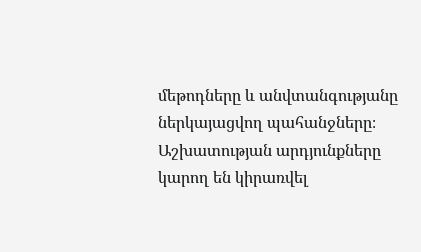մեթոդները և անվտանգությանը ներկայացվող պահանջները։ Աշխատության արդյունքները կարող են կիրառվել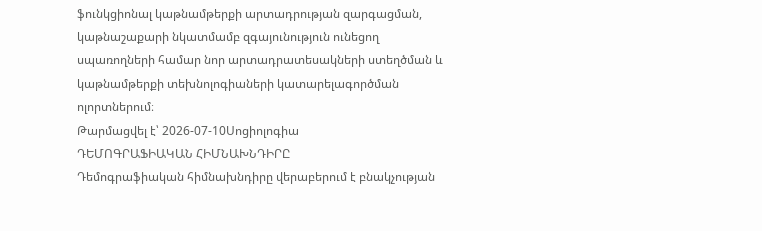ֆունկցիոնալ կաթնամթերքի արտադրության զարգացման, կաթնաշաքարի նկատմամբ զգայունություն ունեցող սպառողների համար նոր արտադրատեսակների ստեղծման և կաթնամթերքի տեխնոլոգիաների կատարելագործման ոլորտներում։
Թարմացվել է՝ 2026-07-10Սոցիոլոգիա
ԴԵՄՈԳՐԱՖԻԱԿԱՆ ՀԻՄՆԱԽՆԴԻՐԸ
Դեմոգրաֆիական հիմնախնդիրը վերաբերում է բնակչության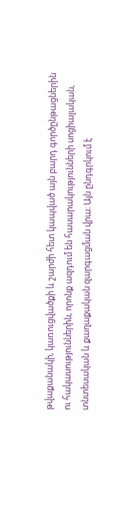թվաքանակի, կառուցվածքի և շարժի հետ կապված այն բարդ գործընթացներին ու հակասություններին, որոնք ազդում են հասարակությունների սոցիալական, տնտեսական և քաղաքական զարգացման վրա։ Այն ընդգրկում է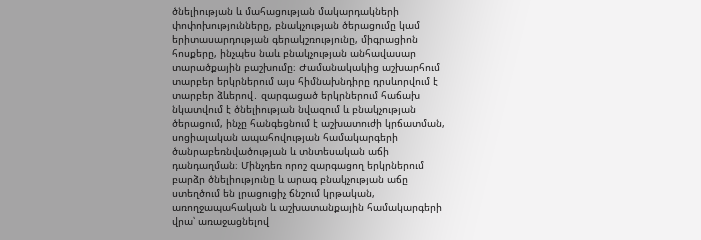ծնելիության և մահացության մակարդակների փոփոխությունները, բնակչության ծերացումը կամ երիտասարդության գերակշռությունը, միգրացիոն հոսքերը, ինչպես նաև բնակչության անհավասար տարածքային բաշխումը։ Ժամանակակից աշխարհում տարբեր երկրներում այս հիմնախնդիրը դրսևորվում է տարբեր ձևերով․ զարգացած երկրներում հաճախ նկատվում է ծնելիության նվազում և բնակչության ծերացում, ինչը հանգեցնում է աշխատուժի կրճատման, սոցիալական ապահովության համակարգերի ծանրաբեռնվածության և տնտեսական աճի դանդաղման։ Մինչդեռ որոշ զարգացող երկրներում բարձր ծնելիությունը և արագ բնակչության աճը ստեղծում են լրացուցիչ ճնշում կրթական, առողջապահական և աշխատանքային համակարգերի վրա՝ առաջացնելով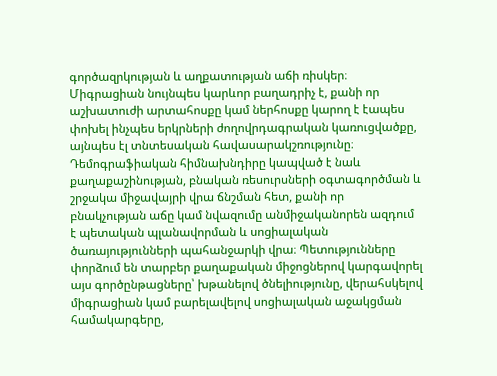գործազրկության և աղքատության աճի ռիսկեր։ Միգրացիան նույնպես կարևոր բաղադրիչ է, քանի որ աշխատուժի արտահոսքը կամ ներհոսքը կարող է էապես փոխել ինչպես երկրների ժողովրդագրական կառուցվածքը, այնպես էլ տնտեսական հավասարակշռությունը։ Դեմոգրաֆիական հիմնախնդիրը կապված է նաև քաղաքաշինության, բնական ռեսուրսների օգտագործման և շրջակա միջավայրի վրա ճնշման հետ, քանի որ բնակչության աճը կամ նվազումը անմիջականորեն ազդում է պետական պլանավորման և սոցիալական ծառայությունների պահանջարկի վրա։ Պետությունները փորձում են տարբեր քաղաքական միջոցներով կարգավորել այս գործընթացները՝ խթանելով ծնելիությունը, վերահսկելով միգրացիան կամ բարելավելով սոցիալական աջակցման համակարգերը,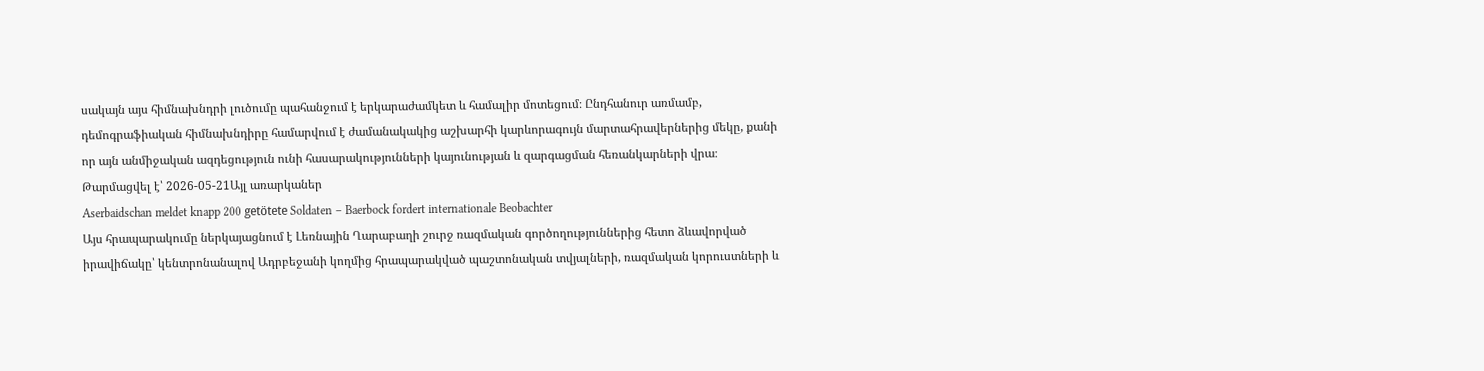սակայն այս հիմնախնդրի լուծումը պահանջում է երկարաժամկետ և համալիր մոտեցում։ Ընդհանուր առմամբ, դեմոգրաֆիական հիմնախնդիրը համարվում է ժամանակակից աշխարհի կարևորագույն մարտահրավերներից մեկը, քանի որ այն անմիջական ազդեցություն ունի հասարակությունների կայունության և զարգացման հեռանկարների վրա։
Թարմացվել է՝ 2026-05-21Այլ առարկաներ
Aserbaidschan meldet knapp 200 getötete Soldaten – Baerbock fordert internationale Beobachter
Այս հրապարակումը ներկայացնում է Լեռնային Ղարաբաղի շուրջ ռազմական գործողություններից հետո ձևավորված իրավիճակը՝ կենտրոնանալով Ադրբեջանի կողմից հրապարակված պաշտոնական տվյալների, ռազմական կորուստների և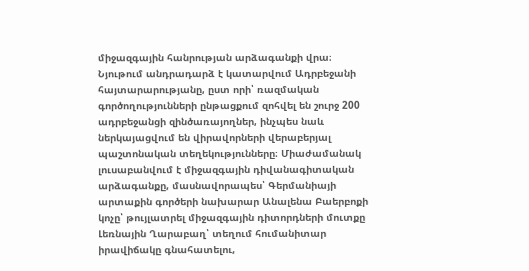միջազգային հանրության արձագանքի վրա։ Նյութում անդրադարձ է կատարվում Ադրբեջանի հայտարարությանը, ըստ որի՝ ռազմական գործողությունների ընթացքում զոհվել են շուրջ 200 ադրբեջանցի զինծառայողներ, ինչպես նաև ներկայացվում են վիրավորների վերաբերյալ պաշտոնական տեղեկությունները։ Միաժամանակ լուսաբանվում է միջազգային դիվանագիտական արձագանքը, մասնավորապես՝ Գերմանիայի արտաքին գործերի նախարար Անալենա Բաերբոքի կոչը՝ թույլատրել միջազգային դիտորդների մուտքը Լեռնային Ղարաբաղ՝ տեղում հումանիտար իրավիճակը գնահատելու,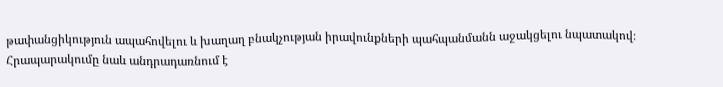թափանցիկություն ապահովելու և խաղաղ բնակչության իրավունքների պահպանմանն աջակցելու նպատակով։ Հրապարակումը նաև անդրադառնում է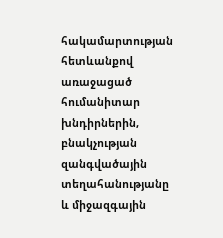հակամարտության հետևանքով առաջացած հումանիտար խնդիրներին, բնակչության զանգվածային տեղահանությանը և միջազգային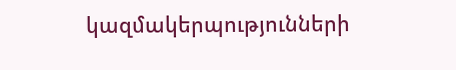կազմակերպությունների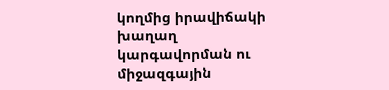կողմից իրավիճակի խաղաղ կարգավորման ու միջազգային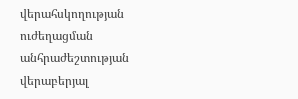վերահսկողության ուժեղացման անհրաժեշտության վերաբերյալ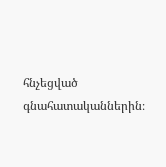հնչեցված գնահատականներին։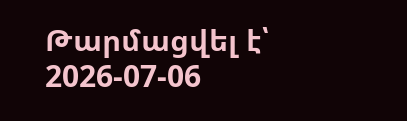Թարմացվել է՝ 2026-07-06